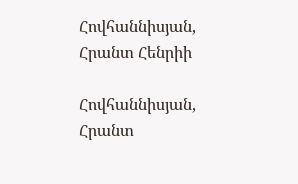Հովհաննիսյան, Հրանտ Հենրիի

Հովհաննիսյան, Հրանտ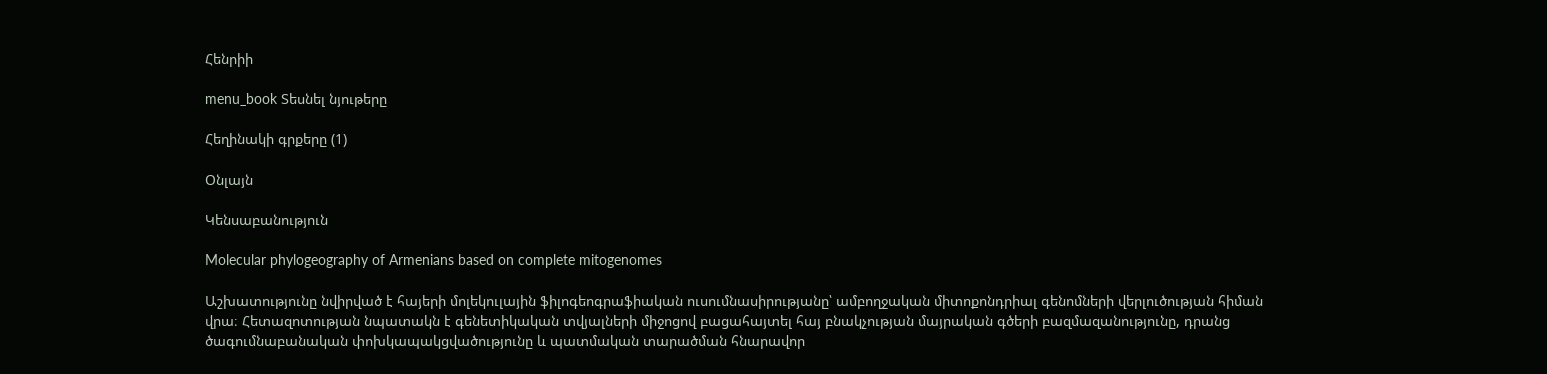Հենրիի

menu_book Տեսնել նյութերը

Հեղինակի գրքերը (1)

Օնլայն

Կենսաբանություն

Molecular phylogeography of Armenians based on complete mitogenomes

Աշխատությունը նվիրված է հայերի մոլեկուլային ֆիլոգեոգրաֆիական ուսումնասիրությանը՝ ամբողջական միտոքոնդրիալ գենոմների վերլուծության հիման վրա։ Հետազոտության նպատակն է գենետիկական տվյալների միջոցով բացահայտել հայ բնակչության մայրական գծերի բազմազանությունը, դրանց ծագումնաբանական փոխկապակցվածությունը և պատմական տարածման հնարավոր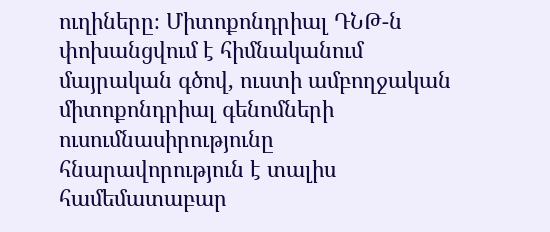ուղիները։ Միտոքոնդրիալ ԴՆԹ-ն փոխանցվում է հիմնականում մայրական գծով, ուստի ամբողջական միտոքոնդրիալ գենոմների ուսումնասիրությունը հնարավորություն է տալիս համեմատաբար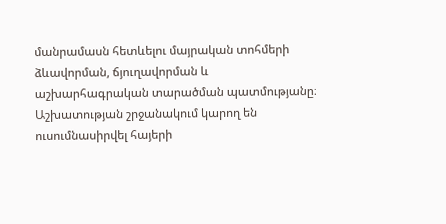մանրամասն հետևելու մայրական տոհմերի ձևավորման, ճյուղավորման և աշխարհագրական տարածման պատմությանը։ Աշխատության շրջանակում կարող են ուսումնասիրվել հայերի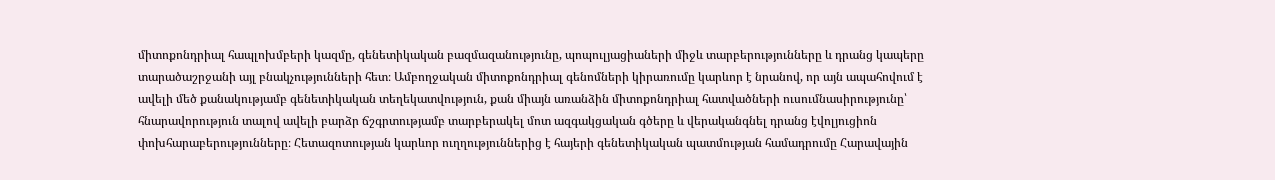միտոքոնդրիալ հապլոխմբերի կազմը, գենետիկական բազմազանությունը, պոպուլյացիաների միջև տարբերությունները և դրանց կապերը տարածաշրջանի այլ բնակչությունների հետ։ Ամբողջական միտոքոնդրիալ գենոմների կիրառումը կարևոր է նրանով, որ այն ապահովում է ավելի մեծ քանակությամբ գենետիկական տեղեկատվություն, քան միայն առանձին միտոքոնդրիալ հատվածների ուսումնասիրությունը՝ հնարավորություն տալով ավելի բարձր ճշգրտությամբ տարբերակել մոտ ազգակցական գծերը և վերականգնել դրանց էվոլյուցիոն փոխհարաբերությունները։ Հետազոտության կարևոր ուղղություններից է հայերի գենետիկական պատմության համադրումը Հարավային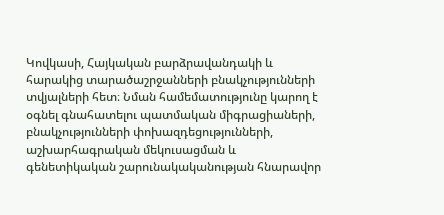Կովկասի, Հայկական բարձրավանդակի և հարակից տարածաշրջանների բնակչությունների տվյալների հետ։ Նման համեմատությունը կարող է օգնել գնահատելու պատմական միգրացիաների, բնակչությունների փոխազդեցությունների, աշխարհագրական մեկուսացման և գենետիկական շարունակականության հնարավոր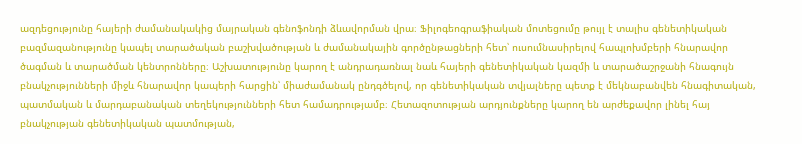ազդեցությունը հայերի ժամանակակից մայրական գենոֆոնդի ձևավորման վրա։ Ֆիլոգեոգրաֆիական մոտեցումը թույլ է տալիս գենետիկական բազմազանությունը կապել տարածական բաշխվածության և ժամանակային գործընթացների հետ՝ ուսումնասիրելով հապլոխմբերի հնարավոր ծագման և տարածման կենտրոնները։ Աշխատությունը կարող է անդրադառնալ նաև հայերի գենետիկական կազմի և տարածաշրջանի հնագույն բնակչությունների միջև հնարավոր կապերի հարցին՝ միաժամանակ ընդգծելով, որ գենետիկական տվյալները պետք է մեկնաբանվեն հնագիտական, պատմական և մարդաբանական տեղեկությունների հետ համադրությամբ։ Հետազոտության արդյունքները կարող են արժեքավոր լինել հայ բնակչության գենետիկական պատմության,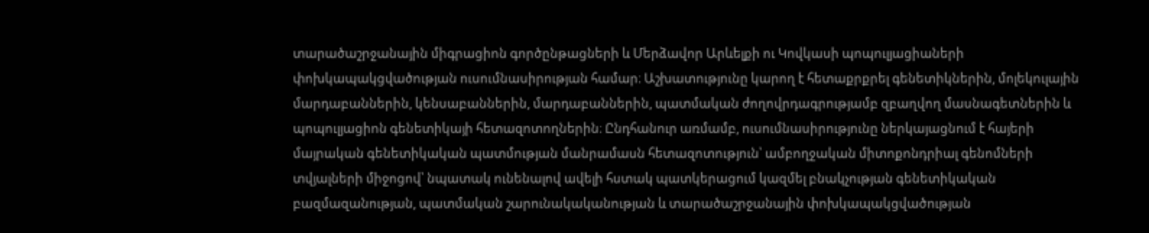տարածաշրջանային միգրացիոն գործընթացների և Մերձավոր Արևելքի ու Կովկասի պոպուլյացիաների փոխկապակցվածության ուսումնասիրության համար։ Աշխատությունը կարող է հետաքրքրել գենետիկներին, մոլեկուլային մարդաբաններին, կենսաբաններին, մարդաբաններին, պատմական ժողովրդագրությամբ զբաղվող մասնագետներին և պոպուլյացիոն գենետիկայի հետազոտողներին։ Ընդհանուր առմամբ, ուսումնասիրությունը ներկայացնում է հայերի մայրական գենետիկական պատմության մանրամասն հետազոտություն՝ ամբողջական միտոքոնդրիալ գենոմների տվյալների միջոցով՝ նպատակ ունենալով ավելի հստակ պատկերացում կազմել բնակչության գենետիկական բազմազանության, պատմական շարունակականության և տարածաշրջանային փոխկապակցվածության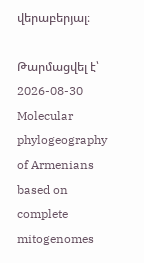վերաբերյալ։

Թարմացվել է՝ 2026-08-30
Molecular phylogeography of Armenians based on complete mitogenomes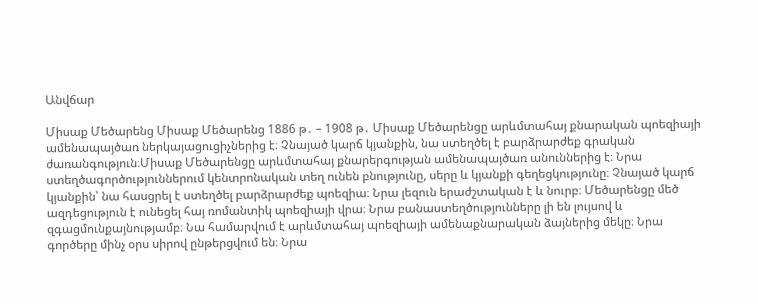Անվճար

Միսաք Մեծարենց Միսաք Մեծարենց 1886 թ․ – 1908 թ․ Միսաք Մեծարենցը արևմտահայ քնարական պոեզիայի ամենապայծառ ներկայացուցիչներից է։ Չնայած կարճ կյանքին, նա ստեղծել է բարձրարժեք գրական ժառանգություն։Միսաք Մեծարենցը արևմտահայ քնարերգության ամենապայծառ անուններից է։ Նրա ստեղծագործություններում կենտրոնական տեղ ունեն բնությունը, սերը և կյանքի գեղեցկությունը։ Չնայած կարճ կյանքին՝ նա հասցրել է ստեղծել բարձրարժեք պոեզիա։ Նրա լեզուն երաժշտական է և նուրբ։ Մեծարենցը մեծ ազդեցություն է ունեցել հայ ռոմանտիկ պոեզիայի վրա։ Նրա բանաստեղծությունները լի են լույսով և զգացմունքայնությամբ։ Նա համարվում է արևմտահայ պոեզիայի ամենաքնարական ձայներից մեկը։ Նրա գործերը մինչ օրս սիրով ընթերցվում են։ Նրա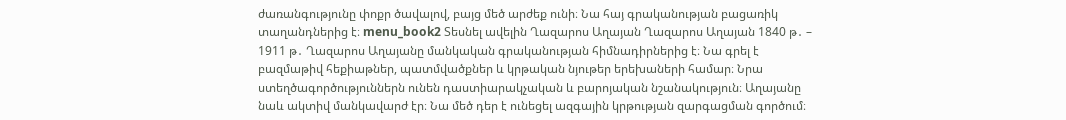ժառանգությունը փոքր ծավալով, բայց մեծ արժեք ունի։ Նա հայ գրականության բացառիկ տաղանդներից է։ menu_book2 Տեսնել ավելին Ղազարոս Աղայան Ղազարոս Աղայան 1840 թ․ – 1911 թ․ Ղազարոս Աղայանը մանկական գրականության հիմնադիրներից է։ Նա գրել է բազմաթիվ հեքիաթներ, պատմվածքներ և կրթական նյութեր երեխաների համար։ Նրա ստեղծագործություններն ունեն դաստիարակչական և բարոյական նշանակություն։ Աղայանը նաև ակտիվ մանկավարժ էր։ Նա մեծ դեր է ունեցել ազգային կրթության զարգացման գործում։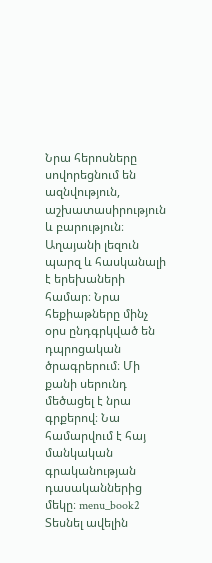Նրա հերոսները սովորեցնում են ազնվություն, աշխատասիրություն և բարություն։ Աղայանի լեզուն պարզ և հասկանալի է երեխաների համար։ Նրա հեքիաթները մինչ օրս ընդգրկված են դպրոցական ծրագրերում։ Մի քանի սերունդ մեծացել է նրա գրքերով։ Նա համարվում է հայ մանկական գրականության դասականներից մեկը։ menu_book2 Տեսնել ավելին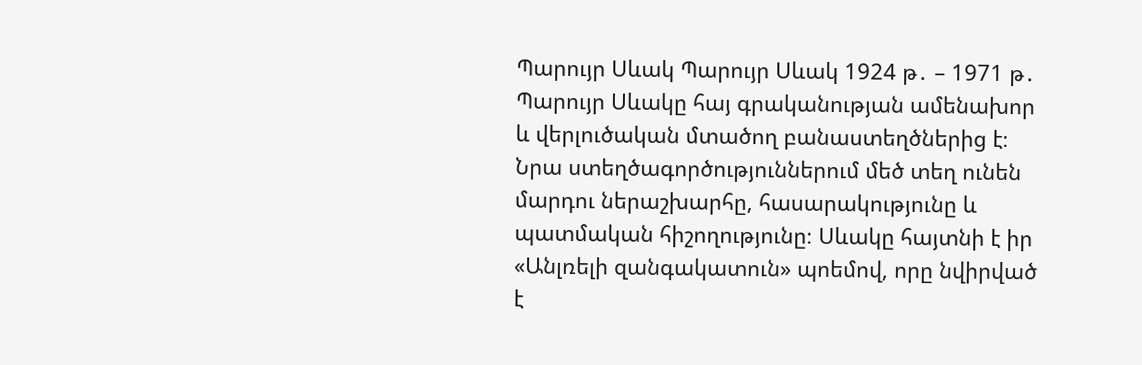Պարույր Սևակ Պարույր Սևակ 1924 թ․ – 1971 թ․ Պարույր Սևակը հայ գրականության ամենախոր և վերլուծական մտածող բանաստեղծներից է։ Նրա ստեղծագործություններում մեծ տեղ ունեն մարդու ներաշխարհը, հասարակությունը և պատմական հիշողությունը։ Սևակը հայտնի է իր «Անլռելի զանգակատուն» պոեմով, որը նվիրված է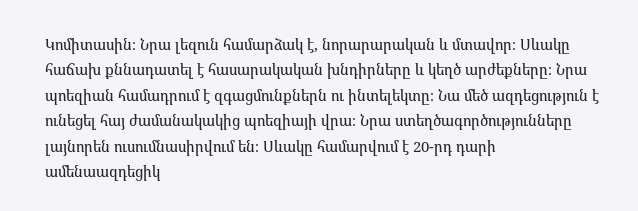Կոմիտասին։ Նրա լեզուն համարձակ է, նորարարական և մտավոր։ Սևակը հաճախ քննադատել է հասարակական խնդիրները և կեղծ արժեքները։ Նրա պոեզիան համադրում է զգացմունքներն ու ինտելեկտը։ Նա մեծ ազդեցություն է ունեցել հայ ժամանակակից պոեզիայի վրա։ Նրա ստեղծագործությունները լայնորեն ուսումնասիրվում են։ Սևակը համարվում է 20-րդ դարի ամենաազդեցիկ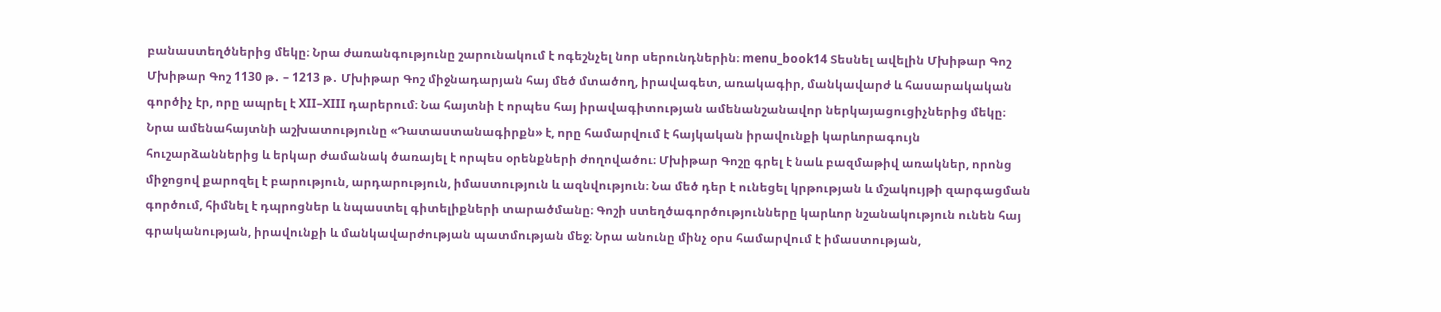բանաստեղծներից մեկը։ Նրա ժառանգությունը շարունակում է ոգեշնչել նոր սերունդներին։ menu_book14 Տեսնել ավելին Մխիթար Գոշ Մխիթար Գոշ 1130 թ․ – 1213 թ․ Մխիթար Գոշ միջնադարյան հայ մեծ մտածող, իրավագետ, առակագիր, մանկավարժ և հասարակական գործիչ էր, որը ապրել է XII–XIII դարերում։ Նա հայտնի է որպես հայ իրավագիտության ամենանշանավոր ներկայացուցիչներից մեկը։ Նրա ամենահայտնի աշխատությունը «Դատաստանագիրքն» է, որը համարվում է հայկական իրավունքի կարևորագույն հուշարձաններից և երկար ժամանակ ծառայել է որպես օրենքների ժողովածու։ Մխիթար Գոշը գրել է նաև բազմաթիվ առակներ, որոնց միջոցով քարոզել է բարություն, արդարություն, իմաստություն և ազնվություն։ Նա մեծ դեր է ունեցել կրթության և մշակույթի զարգացման գործում, հիմնել է դպրոցներ և նպաստել գիտելիքների տարածմանը։ Գոշի ստեղծագործությունները կարևոր նշանակություն ունեն հայ գրականության, իրավունքի և մանկավարժության պատմության մեջ։ Նրա անունը մինչ օրս համարվում է իմաստության,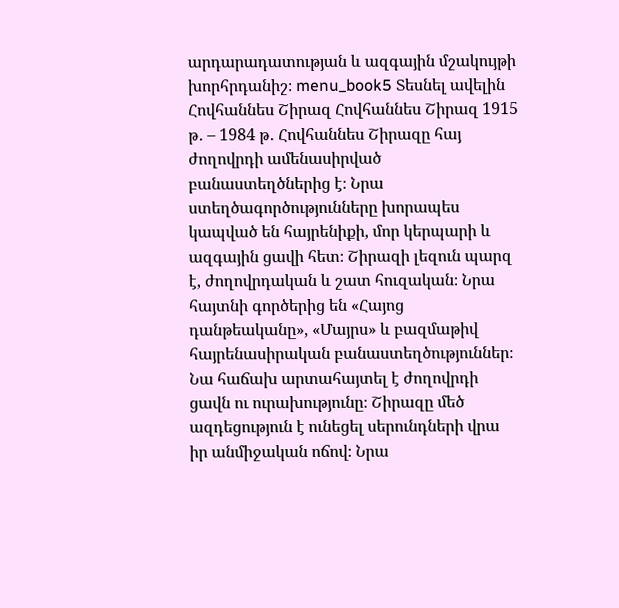արդարադատության և ազգային մշակույթի խորհրդանիշ։ menu_book5 Տեսնել ավելին Հովհաննես Շիրազ Հովհաննես Շիրազ 1915 թ․ – 1984 թ․ Հովհաննես Շիրազը հայ ժողովրդի ամենասիրված բանաստեղծներից է։ Նրա ստեղծագործությունները խորապես կապված են հայրենիքի, մոր կերպարի և ազգային ցավի հետ։ Շիրազի լեզուն պարզ է, ժողովրդական և շատ հուզական։ Նրա հայտնի գործերից են «Հայոց դանթեականը», «Մայրս» և բազմաթիվ հայրենասիրական բանաստեղծություններ։ Նա հաճախ արտահայտել է ժողովրդի ցավն ու ուրախությունը։ Շիրազը մեծ ազդեցություն է ունեցել սերունդների վրա իր անմիջական ոճով։ Նրա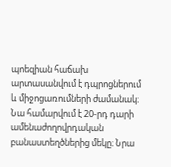պոեզիան հաճախ արտասանվում է դպրոցներում և միջոցառումների ժամանակ։ Նա համարվում է 20-րդ դարի ամենաժողովրդական բանաստեղծներից մեկը։ Նրա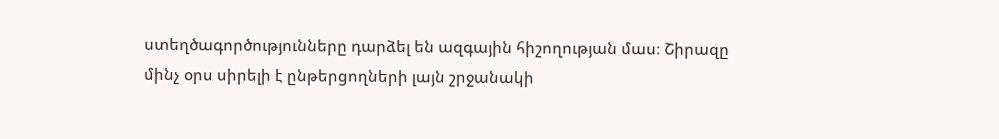ստեղծագործությունները դարձել են ազգային հիշողության մաս։ Շիրազը մինչ օրս սիրելի է ընթերցողների լայն շրջանակի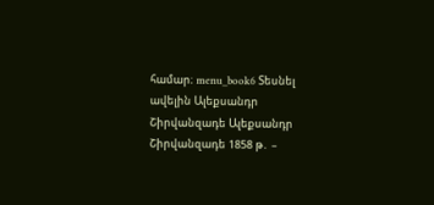համար։ menu_book6 Տեսնել ավելին Ալեքսանդր Շիրվանզադե Ալեքսանդր Շիրվանզադե 1858 թ․ –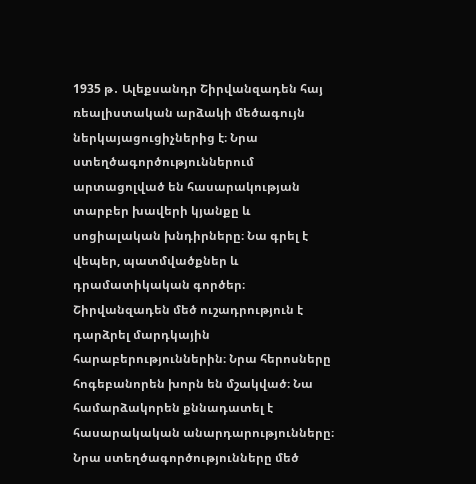1935 թ․ Ալեքսանդր Շիրվանզադեն հայ ռեալիստական արձակի մեծագույն ներկայացուցիչներից է։ Նրա ստեղծագործություններում արտացոլված են հասարակության տարբեր խավերի կյանքը և սոցիալական խնդիրները։ Նա գրել է վեպեր, պատմվածքներ և դրամատիկական գործեր։ Շիրվանզադեն մեծ ուշադրություն է դարձրել մարդկային հարաբերություններին։ Նրա հերոսները հոգեբանորեն խորն են մշակված։ Նա համարձակորեն քննադատել է հասարակական անարդարությունները։ Նրա ստեղծագործությունները մեծ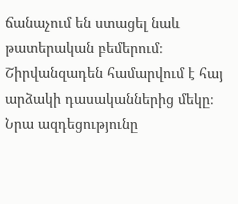ճանաչում են ստացել նաև թատերական բեմերում։ Շիրվանզադեն համարվում է հայ արձակի դասականներից մեկը։ Նրա ազդեցությունը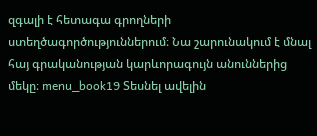զգալի է հետագա գրողների ստեղծագործություններում։ Նա շարունակում է մնալ հայ գրականության կարևորագույն անուններից մեկը։ menu_book19 Տեսնել ավելին